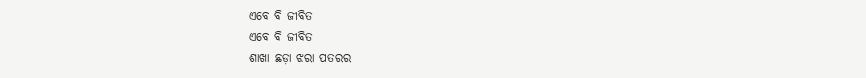ଏବେ ବି ଜୀବିତ
ଏବେ ବି ଜୀବିତ
ଶାଖା ଛଡ଼ା ଝରା ପତରର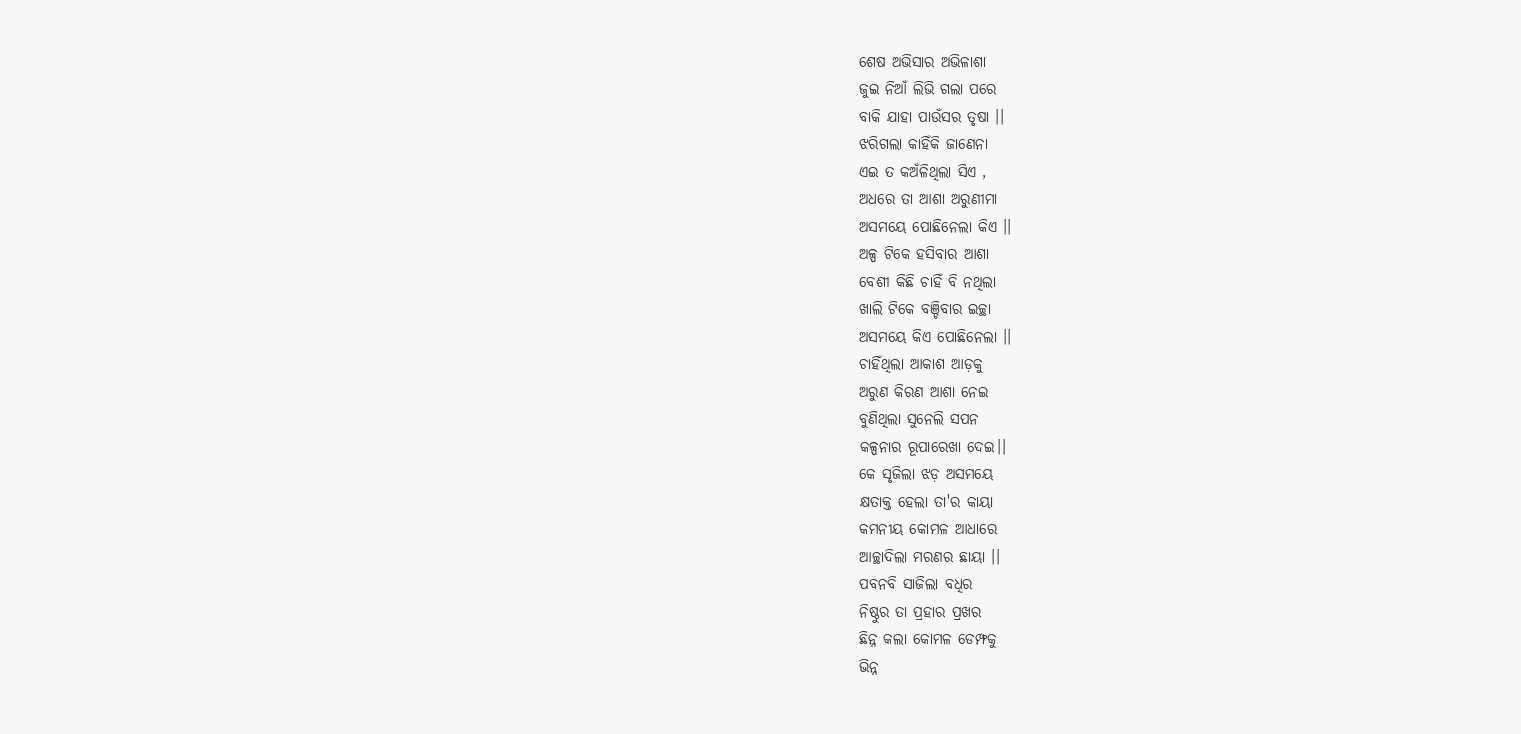ଶେଷ ଅଭିସାର ଅଭିଳାଶା
ଜୁଇ ନିଆଁ ଲିଭି ଗଲା ପରେ
ବାକି ଯାହା ପାଉଁସର ତୃଷା ।।
ଝରିଗଲା କାହିଁକି ଜାଣେନା
ଏଇ ତ କଅଁଳିଥିଲା ସିଏ ,
ଅଧରେ ତା ଆଶା ଅରୁଣୀମା
ଅସମୟେ ପୋଛିନେଲା କିଏ ।।
ଅଳ୍ପ ଟିକେ ହସିବାର ଆଶା
ବେଶୀ କିଛି ଚାହିଁ ବି ନଥିଲା
ଖାଲି ଟିକେ ବଞ୍ଚିବାର ଇଚ୍ଛା
ଅସମୟେ କିଏ ପୋଛିନେଲା ।।
ଚାହିଁଥିଲା ଆକାଶ ଆଡ଼କୁ
ଅରୁଣ କିରଣ ଆଶା ନେଇ
ବୁଣିଥିଲା ସୁନେଲି ସପନ
କଳ୍ପନାର ରୂପାରେଖା ଦେଇ।।
କେ ସୃଜିଲା ଝଡ଼ ଅସମୟେ
କ୍ଷତାକ୍ତ ହେଲା ତା'ର କାୟା
କମନୀୟ କୋମଳ ଆଧାରେ
ଆଚ୍ଛାଦିଲା ମରଣର ଛାୟା ।।
ପବନବି ସାଜିଲା ବଧିର
ନିଷ୍ଠୁର ତା ପ୍ରହାର ପ୍ରଖର
ଛିନ୍ନ କଲା କୋମଳ ଡେମ୍ଫକୁ
ଭିନ୍ନ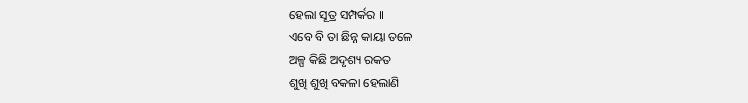ହେଲା ସୂତ୍ର ସମ୍ପର୍କର ।।
ଏବେ ବି ତା ଛିନ୍ନ କାୟା ତଳେ
ଅଳ୍ପ କିଛି ଅଦୃଶ୍ୟ ରକତ
ଶୁଖି ଶୁଖି ବକଳା ହେଲାଣି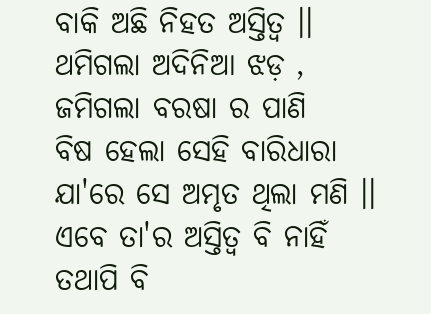ବାକି ଅଛି ନିହତ ଅସ୍ତିତ୍ୱ ।।
ଥମିଗଲା ଅଦିନିଆ ଝଡ଼ ,
ଜମିଗଲା ବରଷା ର ପାଣି
ବିଷ ହେଲା ସେହି ବାରିଧାରା
ଯା'ରେ ସେ ଅମୃତ ଥିଲା ମଣି ।।
ଏବେ ତା'ର ଅସ୍ତିତ୍ୱ ବି ନାହିଁ
ତଥାପି ବି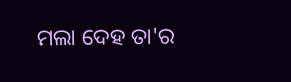ମଲା ଦେହ ତା'ର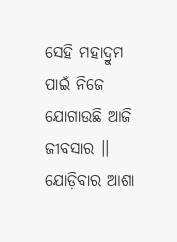ସେହି ମହାଦ୍ରୁମ ପାଇଁ ନିଜେ
ଯୋଗାଉଛି ଆଜି ଜୀବସାର ।।
ଯୋଡ଼ିବାର ଆଶା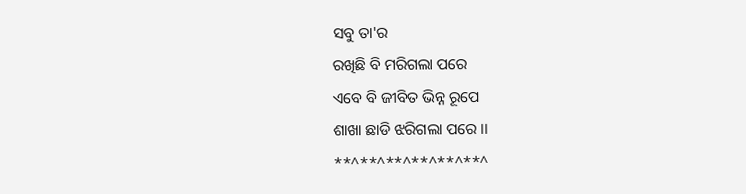ସବୁ ତା'ର
ରଖିଛି ବି ମରିଗଲା ପରେ
ଏବେ ବି ଜୀବିତ ଭିନ୍ନ ରୂପେ
ଶାଖା ଛାଡି ଝରିଗଲା ପରେ ।।
**^**^**^**^**^**^